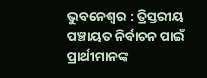ଭୁବନେଶ୍ୱର : ତ୍ରିସ୍ତରୀୟ ପଞ୍ଚାୟତ ନିର୍ବାଚନ ପାଇଁ ପ୍ରାର୍ଥୀମାନଙ୍କ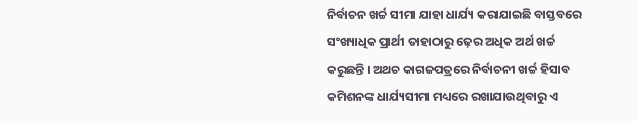ନିର୍ବାଚନ ଖର୍ଚ୍ଚ ସୀମା ଯାହା ଧାର୍ଯ୍ୟ କରାଯାଇଛି ବାସ୍ତବରେ ସଂଖ୍ୟାଧିକ ପ୍ରାର୍ଥୀ ତାହାଠାରୁ ଢ଼େର ଅଧିକ ଅର୍ଥ ଖର୍ଚ୍ଚ କରୁଛନ୍ତି । ଅଥଚ କାଗଜପତ୍ରରେ ନିର୍ବାଚନୀ ଖର୍ଚ୍ଚ ହିସାବ କମିଶନଙ୍କ ଧାର୍ଯ୍ୟସୀମା ମଧ୍ୟରେ ରଖାଯାଉଥିବାରୁ ଏ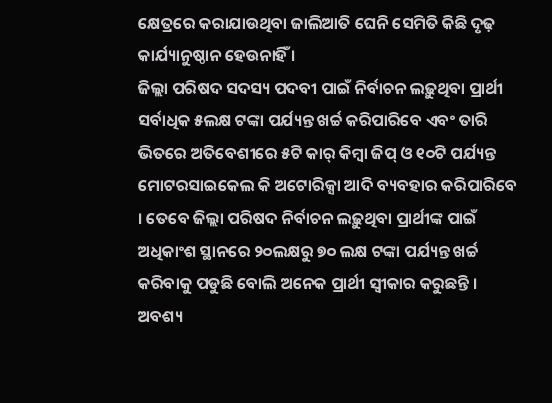କ୍ଷେତ୍ରରେ କରାଯାଉଥିବା ଜାଲିଆତି ଘେନି ସେମିତି କିଛି ଦୃଢ଼ କାର୍ଯ୍ୟାନୁଷ୍ଠାନ ହେଉନାହିଁ ।
ଜିଲ୍ଲା ପରିଷଦ ସଦସ୍ୟ ପଦବୀ ପାଇଁ ନିର୍ବାଚନ ଲଢ଼ୁଥିବା ପ୍ରାର୍ଥୀ ସର୍ବାଧିକ ୫ଲକ୍ଷ ଟଙ୍କା ପର୍ଯ୍ୟନ୍ତ ଖର୍ଚ୍ଚ କରିପାରିବେ ଏବଂ ତାରି ଭିତରେ ଅତିବେଶୀରେ ୫ଟି କାର୍ କିମ୍ବା ଜିପ୍ ଓ ୧୦ଟି ପର୍ଯ୍ୟନ୍ତ ମୋଟରସାଇକେଲ କି ଅଟୋରିକ୍ସା ଆଦି ବ୍ୟବହାର କରିପାରିବେ । ତେବେ ଜିଲ୍ଲା ପରିଷଦ ନିର୍ବାଚନ ଲଢ଼ୁଥିବା ପ୍ରାର୍ଥୀଙ୍କ ପାଇଁ ଅଧିକାଂଶ ସ୍ଥାନରେ ୨୦ଲକ୍ଷରୁ ୭୦ ଲକ୍ଷ ଟଙ୍କା ପର୍ଯ୍ୟନ୍ତ ଖର୍ଚ୍ଚ କରିବାକୁ ପଡୁଛି ବୋଲି ଅନେକ ପ୍ରାର୍ଥୀ ସ୍ୱୀକାର କରୁଛନ୍ତି । ଅବଶ୍ୟ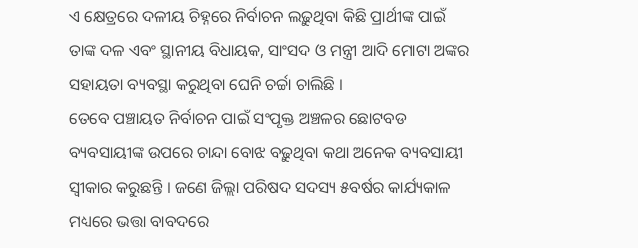ଏ କ୍ଷେତ୍ରରେ ଦଳୀୟ ଚିହ୍ନରେ ନିର୍ବାଚନ ଲଢ଼ୁଥିବା କିଛି ପ୍ରାର୍ଥୀଙ୍କ ପାଇଁ ତାଙ୍କ ଦଳ ଏବଂ ସ୍ଥାନୀୟ ବିଧାୟକ, ସାଂସଦ ଓ ମନ୍ତ୍ରୀ ଆଦି ମୋଟା ଅଙ୍କର ସହାୟତା ବ୍ୟବସ୍ଥା କରୁଥିବା ଘେନି ଚର୍ଚ୍ଚା ଚାଲିଛି ।
ତେବେ ପଞ୍ଚାୟତ ନିର୍ବାଚନ ପାଇଁ ସଂପୃକ୍ତ ଅଞ୍ଚଳର ଛୋଟବଡ ବ୍ୟବସାୟୀଙ୍କ ଉପରେ ଚାନ୍ଦା ବୋଝ ବଢ଼ୁଥିବା କଥା ଅନେକ ବ୍ୟବସାୟୀ ସ୍ୱୀକାର କରୁଛନ୍ତି । ଜଣେ ଜିଲ୍ଲା ପରିଷଦ ସଦସ୍ୟ ୫ବର୍ଷର କାର୍ଯ୍ୟକାଳ ମଧ୍ୟରେ ଭତ୍ତା ବାବଦରେ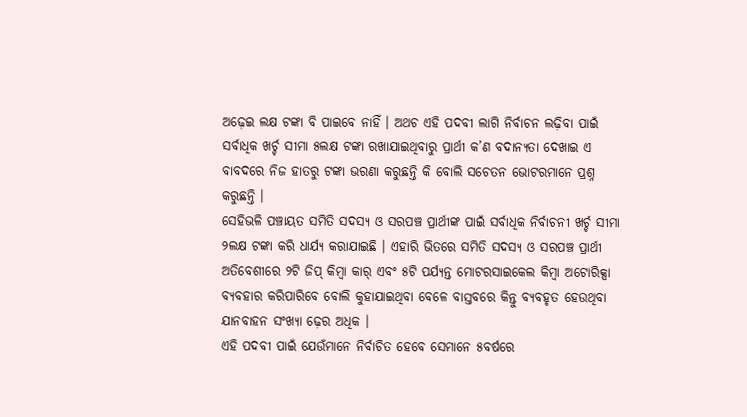ଅଢ଼େଇ ଲକ୍ଷ ଟଙ୍କା ବି ପାଇବେ ନାହିଁ । ଅଥଚ ଏହି ପଦବୀ ଲାଗି ନିର୍ବାଚନ ଲଢ଼ିବା ପାଇଁ ସର୍ବାଧିକ ଖର୍ଚ୍ଚ ସୀମା ୫ଲକ୍ଷ ଟଙ୍କା ରଖାଯାଇଥିବାରୁ ପ୍ରାର୍ଥୀ କ’ଣ ବଦାନ୍ୟତା ଦେଖାଇ ଏ ବାବଦରେ ନିଜ ହାତରୁ ଟଙ୍କା ଭରଣା କରୁଛନ୍ତି କି ବୋଲି ସଚେତନ ଭୋଟରମାନେ ପ୍ରଶ୍ନ କରୁଛନ୍ତି ।
ସେହିଭଳି ପଞ୍ଚାୟତ ସମିତି ସଦସ୍ୟ ଓ ସରପଞ୍ଚ ପ୍ରାର୍ଥୀଙ୍କ ପାଇଁ ସର୍ବାଧିକ ନିର୍ବାଚନୀ ଖର୍ଚ୍ଚ ସୀମା ୨ଲକ୍ଷ ଟଙ୍କା କରି ଧାର୍ଯ୍ୟ କରାଯାଇଛି । ଏହାରି ଭିତରେ ସମିତି ସଦସ୍ୟ ଓ ସରପଞ୍ଚ ପ୍ରାର୍ଥୀ ଅତିବେଶୀରେ ୨ଟି ଜିପ୍ କିମ୍ବା କାର୍ ଏବଂ ୫ଟି ପର୍ଯ୍ୟନ୍ତ ମୋଟରସାଇକେଲ କିମ୍ବା ଅଟୋରିକ୍ସା ବ୍ୟବହାର କରିପାରିବେ ବୋଲି କୁହାଯାଇଥିବା ବେଳେ ବାସ୍ତବରେ କିନ୍ତୁ ବ୍ୟବହୃତ ହେଉଥିବା ଯାନବାହନ ସଂଖ୍ୟା ଢ଼େର ଅଧିକ ।
ଏହି ପଦବୀ ପାଇଁ ଯେଉଁମାନେ ନିର୍ବାଚିତ ହେବେ ସେମାନେ ୫ବର୍ଷରେ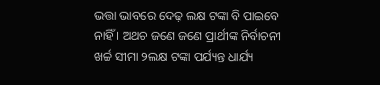ଭତ୍ତା ଭାବରେ ଦେଢ଼ ଲକ୍ଷ ଟଙ୍କା ବି ପାଇବେ ନାହିଁ । ଅଥଚ ଜଣେ ଜଣେ ପ୍ରାର୍ଥୀଙ୍କ ନିର୍ବାଚନୀ ଖର୍ଚ୍ଚ ସୀମା ୨ଲକ୍ଷ ଟଙ୍କା ପର୍ଯ୍ୟନ୍ତ ଧାର୍ଯ୍ୟ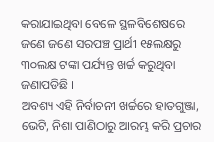କରାଯାଇଥିବା ବେଳେ ସ୍ଥଳବିଶେଷରେ ଜଣେ ଜଣେ ସରପଞ୍ଚ ପ୍ରାର୍ଥୀ ୧୫ଲକ୍ଷରୁ ୩୦ଲକ୍ଷ ଟଙ୍କା ପର୍ଯ୍ୟନ୍ତ ଖର୍ଚ୍ଚ କରୁଥିବା ଜଣାପଡିଛି ।
ଅବଶ୍ୟ ଏହି ନିର୍ବାଚନୀ ଖର୍ଚ୍ଚରେ ହାତଗୁଞ୍ଜା, ଭେଟି, ନିଶା ପାଣିଠାରୁ ଆରମ୍ଭ କରି ପ୍ରଚାର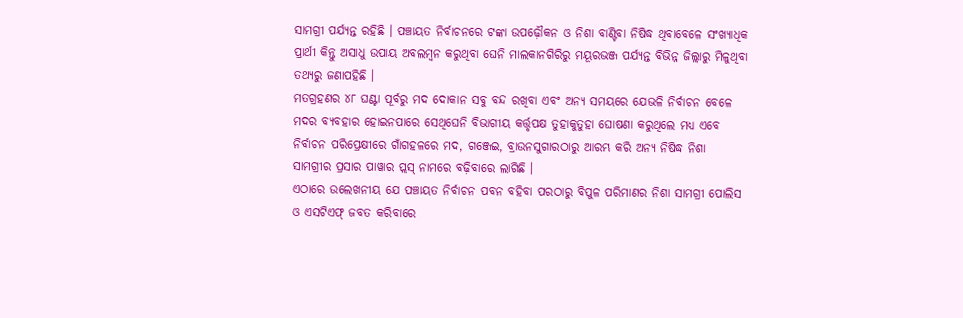ସାମଗ୍ରୀ ପର୍ଯ୍ୟନ୍ତ ରହିଛି । ପଞ୍ଚାୟତ ନିର୍ବାଚନରେ ଟଙ୍କା ଉପଢ଼ୌକନ ଓ ନିଶା ବାଣ୍ଟିବା ନିଷିଦ୍ଧ ଥିବାବେଳେ ସଂଖ୍ୟାଧିକ ପ୍ରାର୍ଥୀ କିନ୍ତୁ ଅସାଧୁ ଉପାୟ ଅବଲମ୍ବନ କରୁଥିବା ଘେନି ମାଲକାନଗିରିରୁ ମୟୂରଭଞ୍ଜ ପର୍ଯ୍ୟନ୍ତ ବିଭିନ୍ନ ଜିଲ୍ଲାରୁ ମିଳୁଥିବା ତଥ୍ୟରୁ ଜଣାପହିଛି ।
ମତଗ୍ରହଣର ୪୮ ଘଣ୍ଟା ପୂର୍ବରୁ ମଦ ଦୋକାନ ସବୁ ବନ୍ଦ ରଖିବା ଏବଂ ଅନ୍ୟ ସମୟରେ ଯେଭଳି ନିର୍ବାଚନ ବେଳେ ମଦର ବ୍ୟବହାର ହୋଇନପାରେ ସେଥିଘେନି ବିଭାଗୀୟ କର୍ତ୍ତୃପକ୍ଷ ତୁହାକୁତୁହା ଘୋଷଣା କରୁଥିଲେ ମଧ୍ୟ ଏବେ ନିର୍ବାଚନ ପରିପ୍ରେକ୍ଷୀରେ ଗାଁଗହଳରେ ମଦ, ଗଞ୍ଜେଇ, ବ୍ରାଉନସୁଗାରଠାରୁ ଆରମ୍ଭ କରି ଅନ୍ୟ ନିଷିଦ୍ଧ ନିଶା ସାମଗ୍ରୀର ପ୍ରସାର ପାୱାର ପ୍ଲସ୍ ନାମରେ ବଢ଼ିବାରେ ଲାଗିଛି ।
ଏଠାରେ ଉଲେଖନୀୟ ଯେ ପଞ୍ଚାୟତ ନିର୍ବାଚନ ପବନ ବହିବା ପରଠାରୁ ବିପୁଳ ପରିମାଣର ନିଶା ସାମଗ୍ରୀ ପୋଲିସ ଓ ଏସଟିଏଫ୍ ଜବତ କରିବାରେ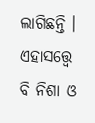ଲାଗିଛନ୍ତି । ଏହାସତ୍ତ୍ୱେ ବି ନିଶା ଓ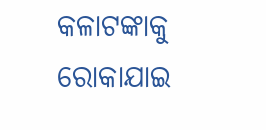କଳାଟଙ୍କାକୁ ରୋକାଯାଇ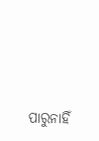ପାରୁନାହିଁ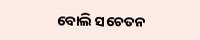ବୋଲି ସଚେତନ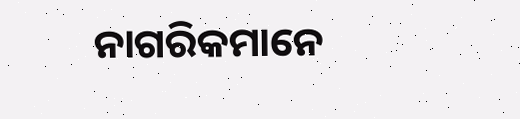ନାଗରିକମାନେ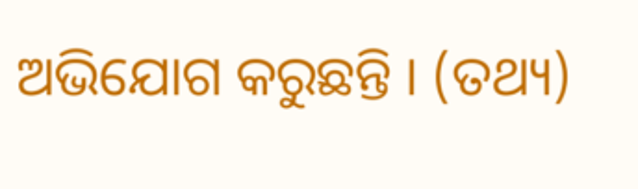ଅଭିଯୋଗ କରୁଛନ୍ତି । (ତଥ୍ୟ)